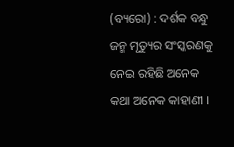(ବ୍ୟରୋ) : ଦର୍ଶକ ବନ୍ଧୁ ଜନ୍ମ ମୃତ୍ୟୁର ସଂସ୍କରଣକୁ ନେଇ ରହିଛି ଅନେକ କଥା ଅନେକ କାହାଣୀ ।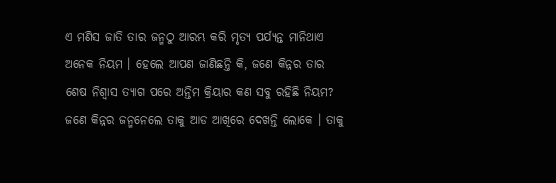ଏ ମଣିସ ଜାତି ତାର ଜନ୍ମଠୁ ଆରମ୍ଭ କରି ମୃତ୍ୟ ପର୍ଯ୍ୟନ୍ତ ମାନିଥାଏ ଅନେକ ନିୟମ । ହେଲେ ଆପଣ ଜାଣିଛନ୍ତି କି, ଜଣେ କିନ୍ନର ତାର ଶେଷ ନିଶ୍ୱାସ ତ୍ୟାଗ ପରେ ଅନ୍ତିମ କ୍ରିୟାର କଣ ସବୁ ରହିଛି ନିୟମ?
ଜଣେ କିନ୍ନର ଜନ୍ମନେଲେ ତାକୁ ଆଡ ଆଖିରେ ଦେଖନ୍ତି ଲୋକେ । ତାକୁ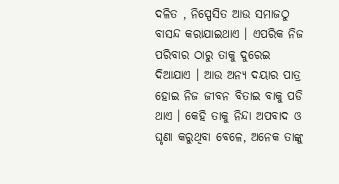ଦଳିତ , ନିସ୍ପେସିତ ଆଉ ସମାଜଠୁ ବାସନ୍ଦ କରାଯାଇଥାଏ । ଏପରିକ ନିଜ ପରିବାର ଠାରୁ ତାକୁ ଦୁରେଇ ଦିଆଯାଏ । ଆଉ ଅନ୍ୟ ଦୟାର ପାତ୍ର ହୋଇ ନିଜ ଜୀବନ ବିତାଇ ବାକୁ ପଡି ଥାଏ । କେହି ତାକୁ ନିନ୍ଦା ଅପବାଦ ଓ ଘୃଣା କରୁଥିବା ବେଳେ, ଅନେକ ତାଙ୍କୁ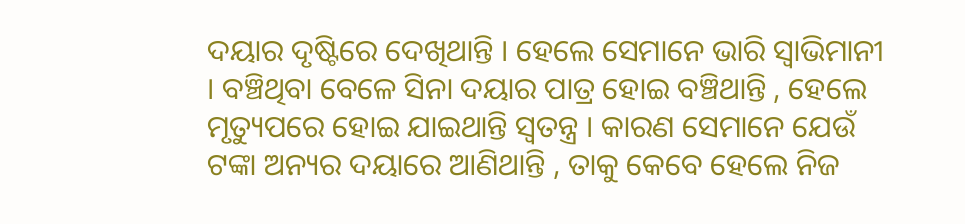ଦୟାର ଦୃଷ୍ଟିରେ ଦେଖିଥାନ୍ତି । ହେଲେ ସେମାନେ ଭାରି ସ୍ୱାଭିମାନୀ । ବଞ୍ଚିଥିବା ବେଳେ ସିନା ଦୟାର ପାତ୍ର ହୋଇ ବଞ୍ଚିଥାନ୍ତି , ହେଲେ ମୃତ୍ୟୁପରେ ହୋଇ ଯାଇଥାନ୍ତି ସ୍ୱତନ୍ତ୍ର । କାରଣ ସେମାନେ ଯେଉଁ ଟଙ୍କା ଅନ୍ୟର ଦୟାରେ ଆଣିଥାନ୍ତି , ତାକୁ କେବେ ହେଲେ ନିଜ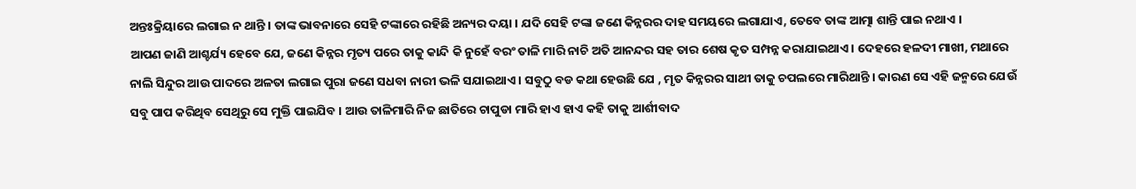ଅନ୍ତଃକ୍ରିୟାରେ ଲଗାଇ ନ ଥାନ୍ତି । ତାଙ୍କ ଭାବନାରେ ସେହି ଟଙ୍କାରେ ରହିଛି ଅନ୍ୟର ଦୟା । ଯଦି ସେହି ଟଙ୍କା ଜଣେ କିନ୍ନରର ଦାହ ସମୟରେ ଲଗାଯାଏ, ତେବେ ତାଙ୍କ ଆତ୍ମା ଶାନ୍ତି ପାଇ ନଥାଏ ।
ଆପଣ ଜାଣି ଆଶ୍ଚର୍ଯ୍ୟ ହେବେ ଯେ, ଜଣେ କିନ୍ନର ମୃତ୍ୟ ପରେ ତାକୁ କାନ୍ଦି କି ନୁହେଁ ବରଂ ତାଳି ମାରି ନାଚି ଅତି ଆନନ୍ଦର ସହ ତାର ଶେଷ କୃତ ସମ୍ପନ୍ନ କରାଯାଇଥାଏ । ଦେହରେ ହଳଦୀ ମାଖୀ, ମଥାରେ ନାଲି ସିନ୍ଦୁର ଆଉ ପାଦରେ ଅଳତା ଲଗାଇ ପୁରା ଜଣେ ସଧବା ନାରୀ ଭଳି ସଯାଇଥାଏ । ସବୁଠୁ ବଡ କଥା ହେଉଛି ଯେ , ମୃତ କିନ୍ନରର ସାଥୀ ତାକୁ ଚପଲରେ ମାରିଥାନ୍ତି । କାରଣ ସେ ଏହି ଜନ୍ମରେ ଯେଉଁ ସବୁ ପାପ କରିଥିବ ସେଥିରୁ ସେ ମୁକ୍ତି ପାଇଯିବ । ଆଉ ତାଳିମାରି ନିଜ ଛାତିରେ ଚାପୁଡା ମାରି ହାଏ ହାଏ କହି ତାକୁ ଆର୍ଶୀବାଦ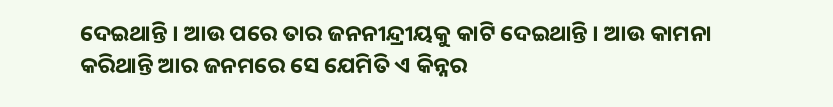ଦେଇଥାନ୍ତି । ଆଉ ପରେ ତାର ଜନନୀନ୍ଦ୍ରୀୟକୁ କାଟି ଦେଇଥାନ୍ତି । ଆଉ କାମନା କରିଥାନ୍ତି ଆର ଜନମରେ ସେ ଯେମିତି ଏ କିନ୍ନର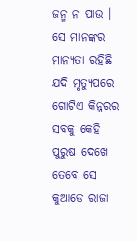ଜନ୍ମ ନ ପାଉ । ସେ ମାନଙ୍କର ମାନ୍ୟତା ରହିଛି ଯଦି ମୃତ୍ୟୁପରେ ଗୋଟିଏ କିନ୍ନରର ସବକୁ କେହି ପୁରୁଷ ଦେଖେ ତେବେ ସେ କୁଆଡେ ରାଜା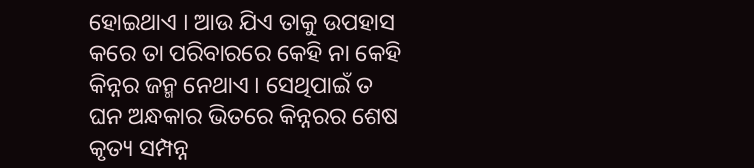ହୋଇଥାଏ । ଆଉ ଯିଏ ତାକୁ ଉପହାସ କରେ ତା ପରିବାରରେ କେହି ନା କେହି କିନ୍ନର ଜନ୍ମ ନେଥାଏ । ସେଥିପାଇଁ ତ ଘନ ଅନ୍ଧକାର ଭିତରେ କିନ୍ନରର ଶେଷ କୃତ୍ୟ ସମ୍ପନ୍ନ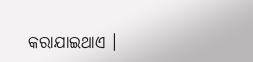କରାଯାଇଥାଏ ।